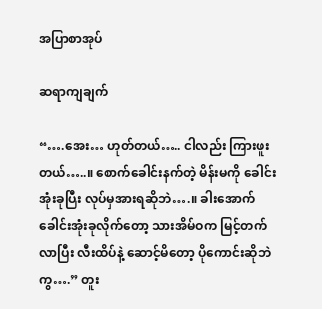အပြာစာအုပ်

ဆရာကျချက်

“….အေး… ဟုတ်တယ်….. ငါလည်း ကြားဖူးတယ်…..။ စောက်ခေါင်းနက်တဲ့ မိန်းမကို ခေါင်းအုံးခုပြီး လုပ်မှအားရဆိုဘဲ….။ ခါးအောက် ခေါင်းအုံးခုလိုက်တော့ သားအိမ်ဝက မြင့်တက်လာပြီး လီးထိပ်နဲ့ ဆောင့်မိတော့ ပိုကောင်းဆိုဘဲကွ….” တူး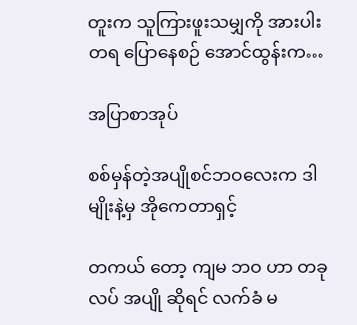တူးက သူကြားဖူးသမျှကို အားပါးတရ ပြောနေစဉ် အောင်ထွန်းက…

အပြာစာအုပ်

စစ်မှန်တဲ့အပျိုစင်ဘဝလေးက ဒါမျိုးနဲ့မှ အိုကေတာရှင့်

တကယ် တော့ ကျမ ဘဝ ဟာ တခုလပ် အပျို ဆိုရင် လက်ခံ မ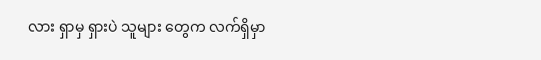လား ရှာမှ ရှားပဲ သူများ တွေက လက်ရှိမှာ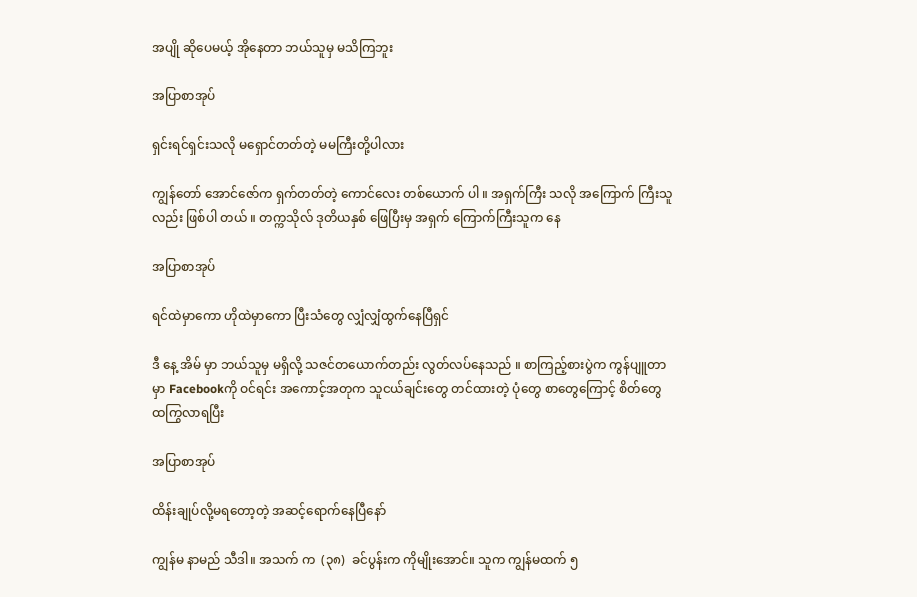အပျို ဆိုပေမယ့် အိုနေတာ ဘယ်သူမှ မသိကြဘူး

အပြာစာအုပ်

ရှင်းရင်ရှင်းသလို မရှောင်တတ်တဲ့ မမကြီးတို့ပါလား

ကျွန်တော် အောင်ဇော်က ရှက်တတ်တဲ့ ကောင်လေး တစ်ယောက် ပါ ။ အရှက်ကြီး သလို အကြောက် ကြီးသူလည်း ဖြစ်ပါ တယ် ။ တက္ကသိုလ် ဒုတိယနှစ် ဖြေပြီးမှ အရှက် ကြောက်ကြီးသူက နေ

အပြာစာအုပ်

ရင်ထဲမှာကော ဟိုထဲမှာကော ပြီးသံတွေ လျှံလျှံထွက်နေပြီရှင်

ဒီ နေ့ အိမ် မှာ ဘယ်သူမှ မရှိလို့ သဇင်တယောက်တည်း လွတ်လပ်နေသည် ။ စာကြည့်စားပွဲက ကွန်ပျူတာမှာ Facebookကို ဝင်ရင်း အကောင့်အတုက သူငယ်ချင်းတွေ တင်ထားတဲ့ ပုံတွေ စာတွေကြောင့် စိတ်တွေ ထကြွလာရပြီး

အပြာစာအုပ်

ထိန်းချုပ်လို့မရတော့တဲ့ အဆင့်ရောက်နေပြီနော်

ကျွန်မ နာမည် သီဒါ။ အသက် က  (၃၈)  ခင်ပွန်းက ကိုမျိုးအောင်။ သူက ကျွန်မထက် ၅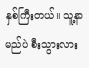နှစ်ကြီးတယ်။ သူ့နာမည်ပဲ စီးသွားလား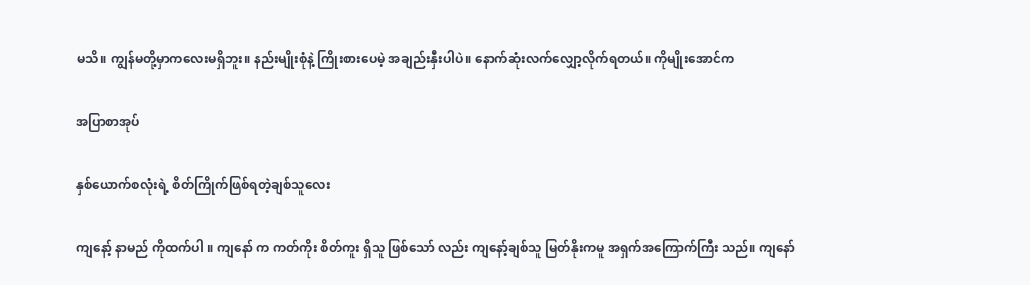မသိ။ ကျွန်မတို့မှာကလေးမရှိဘူး။ နည်းမျိုးစုံနဲ့ ကြိုးစားပေမဲ့ အချည်းနှီးပါပဲ။ နောက်ဆုံးလက်လျှော့လိုက်ရတယ်။ ကိုမျိုးအောင်က

အပြာစာအုပ်

နှစ်ယောက်စလုံးရဲ့ စိတ်ကြိုက်ဖြစ်ရတဲ့ချစ်သူလေး

ကျနော့် နာမည် ကိုထက်ပါ ။ ကျနော် က ကတ်ကိုး စိတ်ကူး ရှိသူ ဖြစ်သော် လည်း ကျနော့်ချစ်သူ မြတ်နိုးကမူ အရှက်အကြောက်ကြီး သည်။ ကျနော်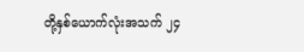တို့နှစ်ယောက်လုံးအသက် ၂၄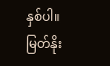နှစ်ပါ။ မြတ်နိုး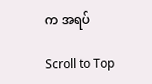က အရပ်

Scroll to Top